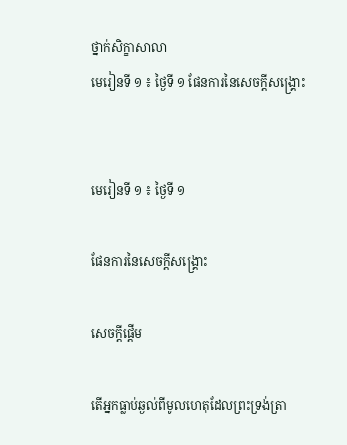ថ្នាក់សិក្ខាសាលា
មេរៀនទី ១ ៖ ថ្ងៃទី ១ ផែនការនៃសេចក្តីសង្គ្រោះ


មេរៀនទី ១ ៖ ថ្ងៃទី ១

ផែនការនៃសេចក្តីសង្គ្រោះ

សេចក្តីផ្តើម

តើអ្នកធ្លាប់ឆ្ងល់ពីមូលហេតុដែលព្រះទ្រង់ត្រា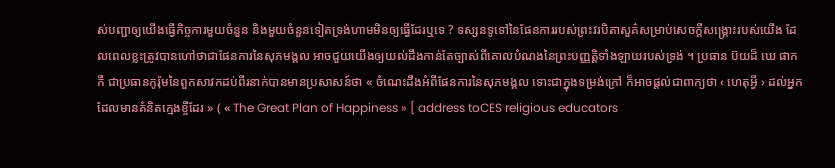ស់បញ្ជាឲ្យយើងធ្វើកិច្ចការមួយចំនួន និងមួយចំនួនទៀតទ្រង់ហាមមិនឲ្យធ្វើដែរឬទេ ? ទស្សនទូទៅនៃផែនការរបស់ព្រះវរបិតាសួគ៌សម្រាប់សេចក្តីសង្គ្រោះរបស់យើង ដែលពេលខ្លះត្រូវបានហៅថាជាផែនការនៃសុភមង្គល អាចជួយយើងឲ្យយល់ដឹងកាន់តែច្បាស់ពីគោលបំណងនៃព្រះបញ្ញត្តិទាំងឡាយរបស់ទ្រង់ ។ ប្រធាន ប៊យដ៏ ឃេ ផាកកឺ ជាប្រធានកូរ៉ុមនៃពួកសាវកដប់ពីរនាក់បានមានប្រសាសន៍ថា « ចំណេះដឹងអំពីផែនការនៃសុភមង្គល ទោះជាក្នុងទម្រង់ក្រៅ ក៏អាចផ្ដល់ជាពាក្យថា ‹ ហេតុអ្វី › ដល់អ្នកដែលមានគំនិតក្មេងខ្ចីដែរ » ( « The Great Plan of Happiness » [ address toCES religious educators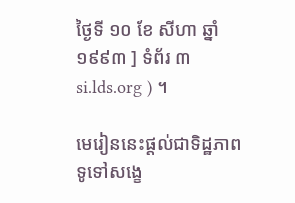ថ្ងៃទី ១០ ខែ សីហា ឆ្នាំ ១៩៩៣ ] ទំព័រ ៣ si.lds.org ) ។

មេរៀននេះផ្ដល់ជាទិដ្ឋភាពទូទៅសង្ខេ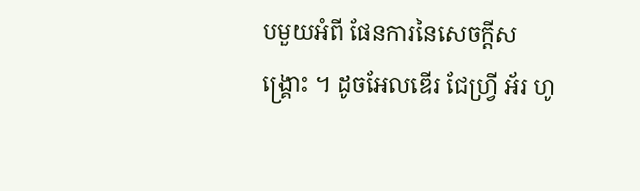បមួយអំពី ផែនការនៃសេចក្ដីសង្គ្រោះ ។ ដូចអែលឌើរ ជែហ្វ្រី អ័រ ហូ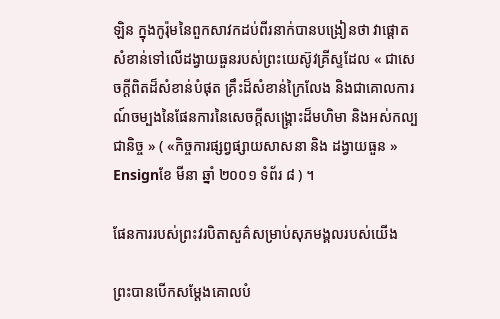ឡិន ក្នុងកូរ៉ុមនៃពួកសាវកដប់ពីរនាក់បានបង្រៀនថា វាផ្ដោតសំខាន់ទៅលើដង្វាយធួនរបស់ព្រះយេស៊ូវគ្រីស្ទដែល « ជាសេចក្ដីពិតដ៏សំខាន់បំផុត គ្រឹះដ៏សំខាន់ក្រៃលែង និងជាគោលការណ៍ចម្បងនៃផែនការនៃសេចក្ដីសង្គ្រោះដ៏មហិមា និងអស់កល្បជានិច្ច » ( «កិច្ចការផ្សព្វផ្សាយសាសនា និង ដង្វាយធួន » Ensignខែ មីនា ឆ្នាំ ២០០១ ទំព័រ ៨ ) ។

ផែនការរបស់ព្រះវរបិតាសួគ៌សម្រាប់សុភមង្គលរបស់យើង

ព្រះបានបើកសម្ដែងគោលបំ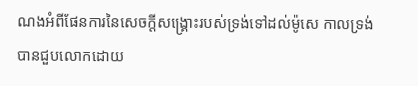ណងអំពីផែនការនៃសេចក្ដីសង្គ្រោះរបស់ទ្រង់ទៅដល់ម៉ូសេ កាលទ្រង់បានជួបលោកដោយ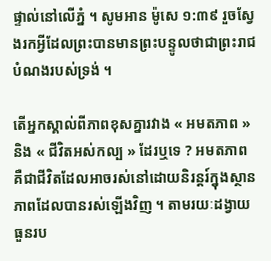ផ្ទាល់នៅលើភ្នំ ។ សូមអាន ម៉ូសេ ១:៣៩ រួចស្វែងរកអ្វីដែលព្រះបានមានព្រះបន្ទូលថាជាព្រះរាជបំណងរបស់ទ្រង់ ។

តើអ្នកស្គាល់ពីភាពខុសគ្នារវាង « អមតភាព » និង « ជីវិតអស់កល្ប » ដែរឬទេ ? អមតភាព គឺជាជីវិតដែលអាចរស់នៅដោយនិរន្តរ៍ក្នុងស្ថានភាពដែលបានរស់ឡើងវិញ ។ តាមរយៈដង្វាយធួនរប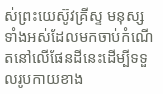ស់ព្រះយេស៊ូវគ្រីស្ទ មនុស្សទាំងអស់ដែលមកចាប់កំណើតនៅលើផែនដីនេះដើម្បីទទួលរូបកាយខាង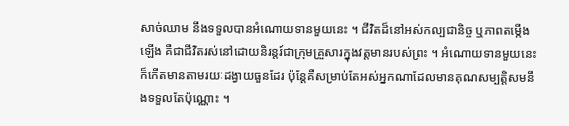សាច់ឈាម នឹងទទួលបានអំណោយទានមួយនេះ ។ ជីវិតដ៏នៅអស់កល្បជានិច្ច ឬភាពតម្កើងឡើង គឺជាជីវិតរស់នៅដោយនិរន្តរ៍ជាក្រុមគ្រួសារក្នុងវត្តមានរបស់ព្រះ ។ អំណោយទានមួយនេះក៏កើតមានតាមរយៈដង្វាយធួនដែរ ប៉ុន្តែគឺសម្រាប់តែអស់អ្នកណាដែលមានគុណសម្បត្តិសមនឹងទទួលតែប៉ុណ្ណោះ ។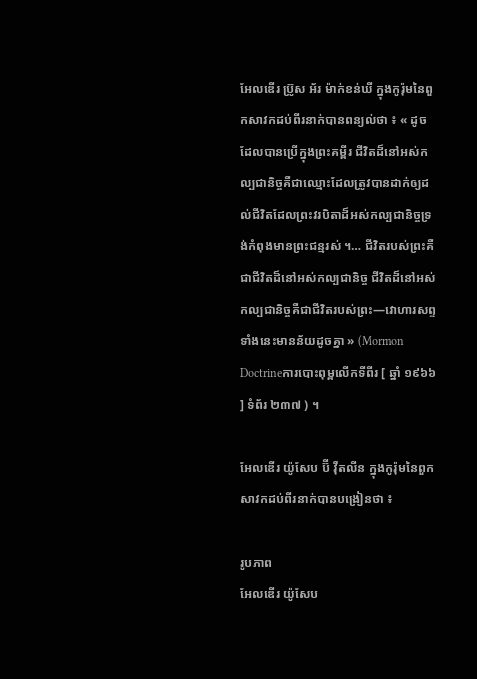អែលឌើរ ប្រ៊ូស អ័រ ម៉ាក់ខន់ឃី ក្នុងកូរ៉ុមនៃពួកសាវកដប់ពីរនាក់បានពន្យល់ថា ៖ « ដូចដែលបានប្រើក្នុងព្រះគម្ពីរ ជីវិតដ៏នៅអស់កល្បជានិច្ចគឺជាឈ្មោះដែលត្រូវបានដាក់ឲ្យដល់ជីវិតដែលព្រះវរបិតាដ៏អស់កល្បជានិច្ចទ្រង់កំពុងមានព្រះជន្មរស់ ។… ជីវិតរបស់ព្រះគឺជាជីវិតដ៏នៅអស់កល្បជានិច្ច ជីវិតដ៏នៅអស់កល្បជានិច្ចគឺជាជីវិតរបស់ព្រះ—វោហារសព្ទទាំងនេះមានន័យដូចគ្នា » (Mormon Doctrineការបោះពុម្ពលើកទីពីរ [ ឆ្នាំ ១៩៦៦ ] ទំព័រ ២៣៧ ) ។

អែលឌើរ យ៉ូសែប ប៊ី វ៉ឺតលីន ក្នុងកូរ៉ុមនៃពួកសាវកដប់ពីរនាក់បានបង្រៀនថា ៖

រូបភាព
អែលឌើរ យ៉ូសែប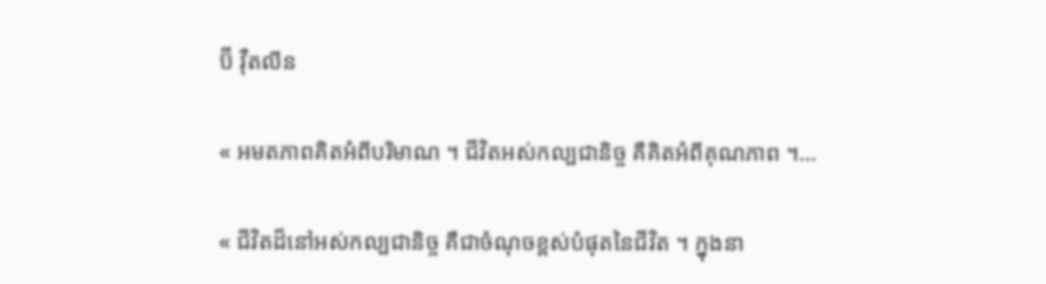ប៊ី វ៉ឺតលីន

« អមតភាពគិតអំពីបរិមាណ ។ ជីវិតអស់កល្បជានិច្ច គឺគិតអំពីគុណភាព ។…

« ជីវិតដ៏នៅអស់កល្បជានិច្ច គឺជាចំណុចខ្ពស់បំផុតនៃជីវិត ។ ក្នុងនា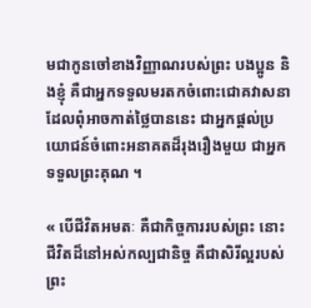មជាកូនចៅខាងវិញ្ញាណរបស់ព្រះ បងប្អូន និងខ្ញុំ គឺជាអ្នកទទួលមរតកចំពោះជោគវាសនាដែលពុំអាចកាត់ថ្លៃបាននេះ ជាអ្នកផ្ដល់ប្រយោជន៍ចំពោះអនាគតដ៏រុងរឿងមួយ ជាអ្នកទទួលព្រះគុណ ។

« បើជីវិតអមតៈ គឺជាកិច្ចការរបស់ព្រះ នោះជីវិតដ៏នៅអស់កល្បជានិច្ច គឺជាសិរីល្អរបស់ព្រះ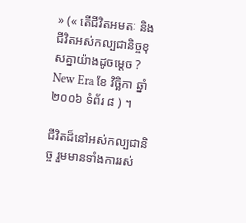» (« តើជីវិតអមតៈ និង ជីវិតអស់កល្បជានិច្ចខុសគ្នាយ៉ាងដូចម្តេច ? New Era ខែ វិច្ឆិកា ឆ្នាំ ២០០៦ ទំព័រ ៨ ) ។

ជីវិតដ៏នៅអស់កល្បជានិច្ច រួមមានទាំងការរស់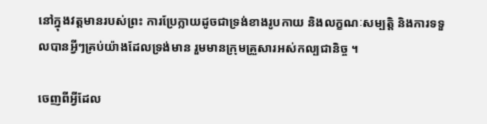នៅក្នុងវត្តមានរបស់ព្រះ ការប្រែក្លាយដូចជាទ្រង់ខាងរូបកាយ និងលក្ខណៈសម្បត្តិ និងការទទួលបានអ្វីៗគ្រប់យ៉ាងដែលទ្រង់មាន រួមមានក្រុមគ្រួសារអស់កល្បជានិច្ច ។

ចេញពីអ្វីដែល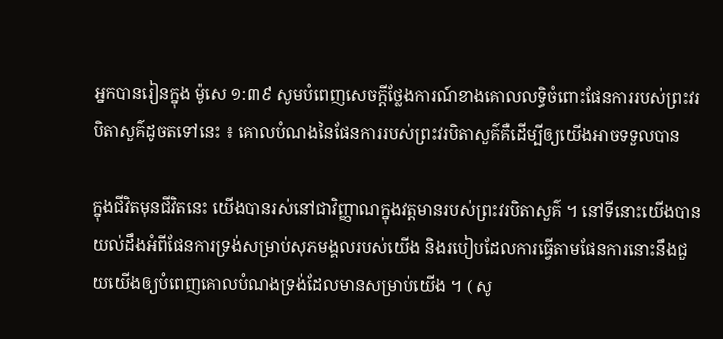អ្នកបានរៀនក្នុង ម៉ូសេ ១:៣៩ សូមបំពេញសេចក្ដីថ្លែងការណ៍ខាងគោលលទ្ធិចំពោះផែនការរបស់ព្រះវរបិតាសួគ៌ដូចតទៅនេះ ៖ គោលបំណងនៃផែនការរបស់ព្រះវរបិតាសួគ៌គឺដើម្បីឲ្យយើងអាចទទួលបាន

ក្នុងជីវិតមុនជីវិតនេះ យើងបានរស់នៅជាវិញ្ញាណក្នុងវត្តមានរបស់ព្រះវរបិតាសួគ៌ ។ នៅទីនោះយើងបានយល់ដឹងអំពីផែនការទ្រង់សម្រាប់សុភមង្គលរបស់យើង និងរបៀបដែលការធ្វើតាមផែនការនោះនឹងជួយយើងឲ្យបំពេញគោលបំណងទ្រង់ដែលមានសម្រាប់យើង ។ ( សូ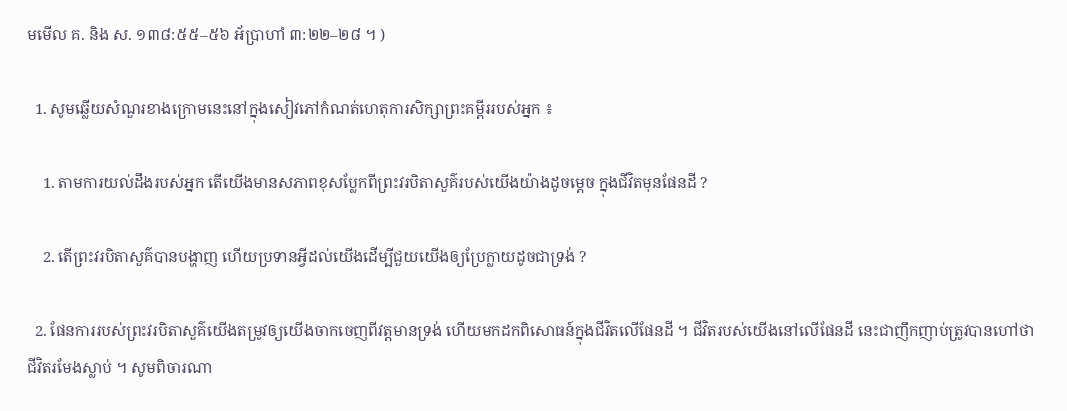មមើល គ. និង ស. ១៣៨:៥៥–៥៦ អ័ប្រាហាំ ៣:២២–២៨ ។ )

  1. សូមឆ្លើយសំណួរខាងក្រោមនេះនៅក្នុងសៀវភៅកំណត់ហេតុការសិក្សាព្រះគម្ពីររបស់អ្នក ៖

    1. តាមការយល់ដឹងរបស់អ្នក តើយើងមានសភាពខុសប្លែកពីព្រះវរបិតាសួគ៌របស់យើងយ៉ាងដូចម្ដេច ក្នុងជីវិតមុនផែនដី ?

    2. តើព្រះវរបិតាសួគ៌បានបង្ហាញ ហើយប្រទានអ្វីដល់យើងដើម្បីជួយយើងឲ្យប្រែក្លាយដូចជាទ្រង់ ?

  2. ផែនការរបស់ព្រះវរបិតាសួគ៌យើងតម្រូវឲ្យយើងចាកចេញពីវត្តមានទ្រង់ ហើយមកដកពិសោធន៍ក្នុងជីវិតលើផែនដី ។ ជីវិតរបស់យើងនៅលើផែនដី នេះជាញឹកញាប់ត្រូវបានហៅថា ជីវិតរមែងស្លាប់ ។ សូមពិចារណា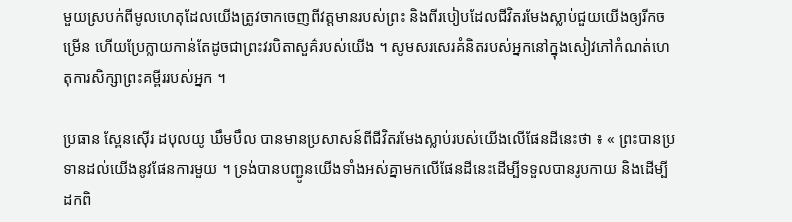មួយស្របក់ពីមូលហេតុដែលយើងត្រូវចាកចេញពីវត្តមានរបស់ព្រះ និងពីរបៀបដែលជីវិតរមែងស្លាប់ជួយយើងឲ្យរីកចម្រើន ហើយប្រែក្លាយកាន់តែដូចជាព្រះវរបិតាសួគ៌របស់យើង ។ សូមសរសេរគំនិតរបស់អ្នកនៅក្នុងសៀវភៅកំណត់ហេតុការសិក្សាព្រះគម្ពីររបស់អ្នក ។

ប្រធាន ស្ពែនស៊ើរ ដបុលយូ ឃឹមបឹល បានមានប្រសាសន៍ពីជីវិតរមែងស្លាប់របស់យើងលើផែនដីនេះថា ៖ « ព្រះបានប្រទានដល់យើងនូវផែនការមួយ ។ ទ្រង់បានបញ្ជូនយើងទាំងអស់គ្នាមកលើផែនដីនេះដើម្បីទទួលបានរូបកាយ និងដើម្បីដកពិ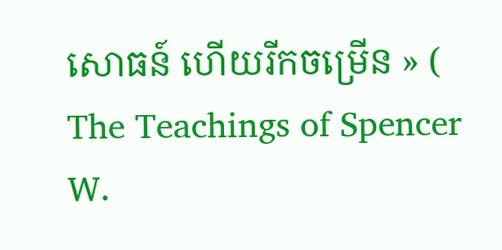សោធន៍ ហើយរីកចម្រើន » ( The Teachings of Spencer W.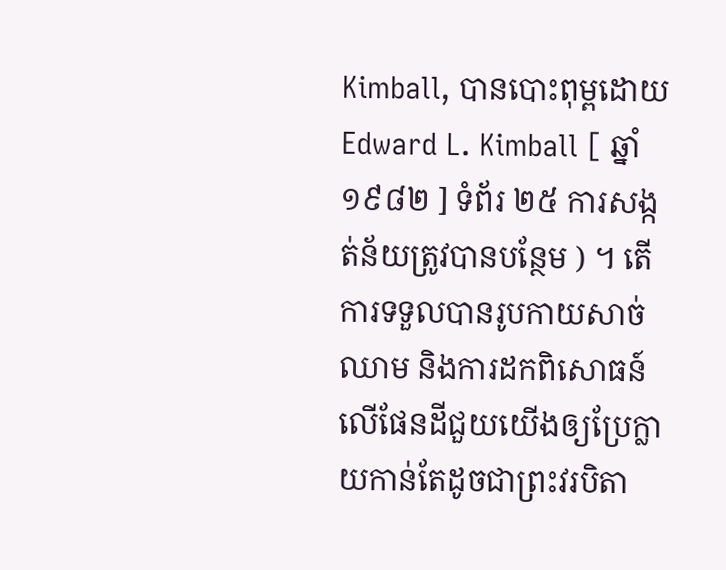Kimball, បានបោះពុម្ពដោយ Edward L. Kimball [ ឆ្នាំ ១៩៨២ ] ទំព័រ ២៥ ការសង្កត់ន័យត្រូវបានបន្ថែម ) ។ តើការទទួលបានរូបកាយសាច់ឈាម និងការដកពិសោធន៍លើផែនដីជួយយើងឲ្យប្រែក្លាយកាន់តែដូចជាព្រះវរបិតា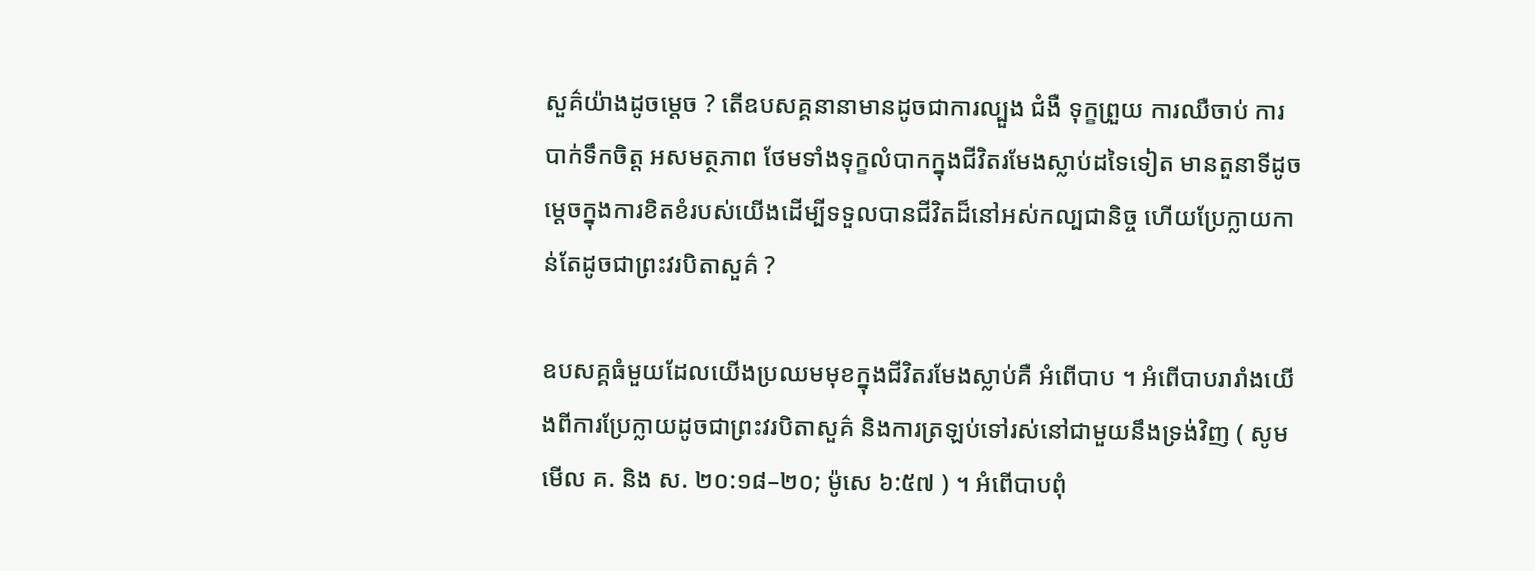សួគ៌យ៉ាងដូចម្ដេច ? តើឧបសគ្គនានាមានដូចជាការល្បួង ជំងឺ ទុក្ខព្រួយ ការឈឺចាប់ ការបាក់ទឹកចិត្ត អសមត្ថភាព ថែមទាំងទុក្ខលំបាកក្នុងជីវិតរមែងស្លាប់ដទៃទៀត មានតួនាទីដូចម្ដេចក្នុងការខិតខំរបស់យើងដើម្បីទទួលបានជីវិតដ៏នៅអស់កល្បជានិច្ច ហើយប្រែក្លាយកាន់តែដូចជាព្រះវរបិតាសួគ៌ ?

ឧបសគ្គធំមួយដែលយើងប្រឈមមុខក្នុងជីវិតរមែងស្លាប់គឺ អំពើបាប ។ អំពើបាបរារាំងយើងពីការប្រែក្លាយដូចជាព្រះវរបិតាសួគ៌ និងការត្រឡប់ទៅរស់នៅជាមួយនឹងទ្រង់វិញ ( សូមមើល គ. និង ស. ២០:១៨–២០; ម៉ូសេ ៦:៥៧ ) ។ អំពើបាបពុំ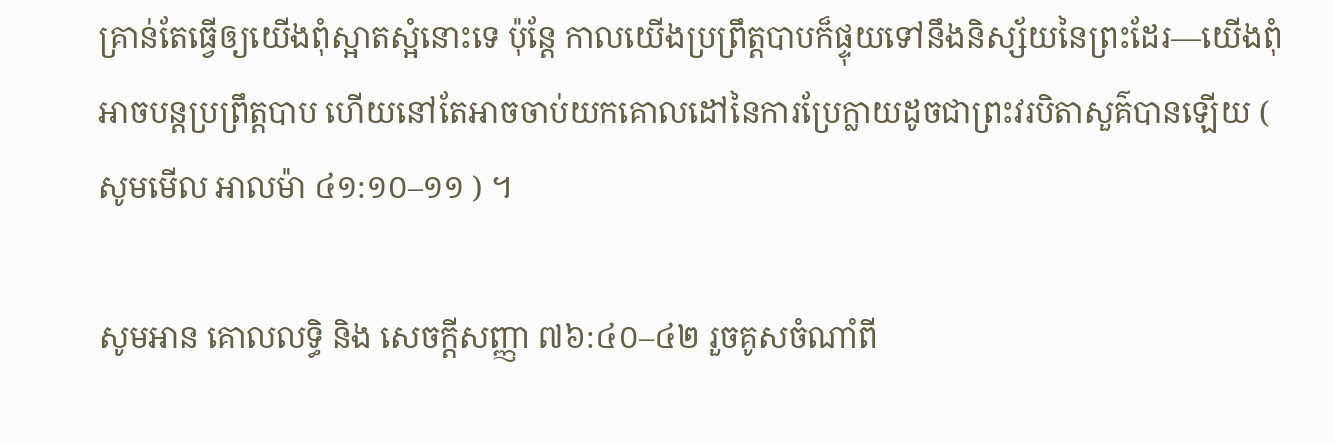គ្រាន់តែធ្វើឲ្យយើងពុំស្អាតស្អំនោះទេ ប៉ុន្តែ កាលយើងប្រព្រឹត្តបាបក៏ផ្ទុយទៅនឹងនិស្ស័យនៃព្រះដែរ—យើងពុំអាចបន្តប្រព្រឹត្តបាប ហើយនៅតែអាចចាប់យកគោលដៅនៃការប្រែក្លាយដូចជាព្រះវរបិតាសួគ៌បានឡើយ ( សូមមើល អាលម៉ា ៤១:១០–១១ ) ។

សូមអាន គោលលទ្ធិ និង សេចក្តីសញ្ញា ៧៦:៤០–៤២ រួចគូសចំណាំពី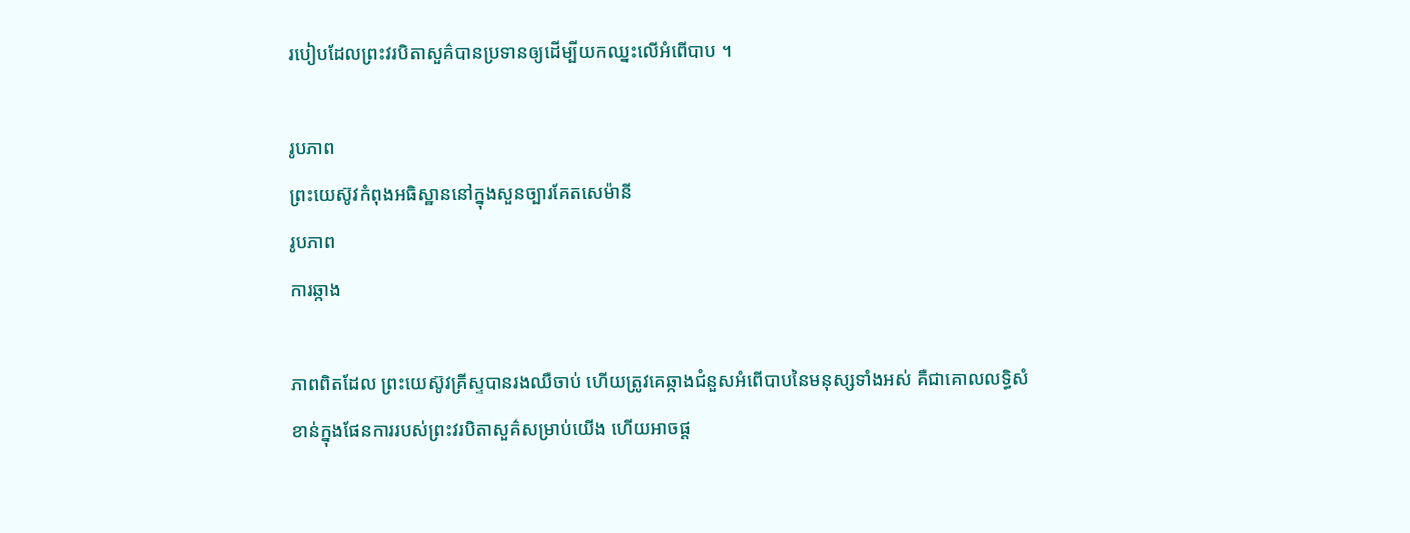របៀបដែលព្រះវរបិតាសួគ៌បានប្រទានឲ្យដើម្បីយកឈ្នះលើអំពើបាប ។

រូបភាព
ព្រះយេស៊ូវកំពុងអធិស្ឋាននៅក្នុងសួនច្បារគែតសេម៉ានី
រូបភាព
ការឆ្កាង

ភាពពិតដែល ព្រះយេស៊ូវគ្រីស្ទបានរងឈឺចាប់ ហើយត្រូវគេឆ្កាងជំនួសអំពើបាបនៃមនុស្សទាំងអស់ គឺជាគោលលទ្ធិសំខាន់ក្នុងផែនការរបស់ព្រះវរបិតាសួគ៌សម្រាប់យើង ហើយអាចផ្ដ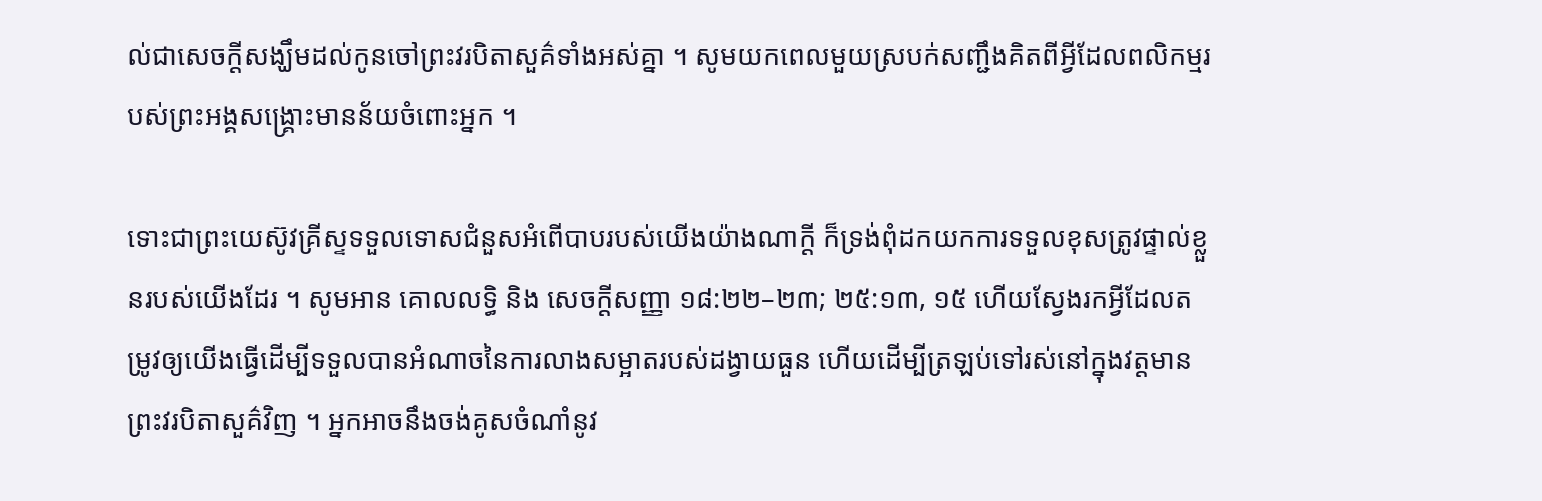ល់ជាសេចក្ដីសង្ឃឹមដល់កូនចៅព្រះវរបិតាសួគ៌ទាំងអស់គ្នា ។ សូមយកពេលមួយស្របក់សញ្ជឹងគិតពីអ្វីដែលពលិកម្មរបស់ព្រះអង្គសង្គ្រោះមានន័យចំពោះអ្នក ។

ទោះជាព្រះយេស៊ូវគ្រីស្ទទទួលទោសជំនួសអំពើបាបរបស់យើងយ៉ាងណាក្ដី ក៏ទ្រង់ពុំដកយកការទទួលខុសត្រូវផ្ទាល់ខ្លួនរបស់យើងដែរ ។ សូមអាន គោលលទ្ធិ និង សេចក្តីសញ្ញា ១៨:២២–២៣; ២៥:១៣, ១៥ ហើយស្វែងរកអ្វីដែលតម្រូវឲ្យយើងធ្វើដើម្បីទទួលបានអំណាចនៃការលាងសម្អាតរបស់ដង្វាយធួន ហើយដើម្បីត្រឡប់ទៅរស់នៅក្នុងវត្តមានព្រះវរបិតាសួគ៌វិញ ។ អ្នកអាចនឹងចង់គូសចំណាំនូវ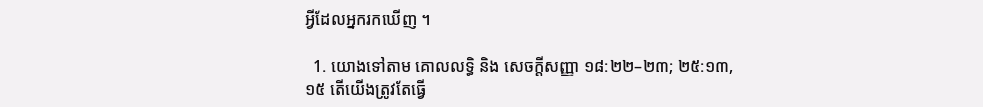អ្វីដែលអ្នករកឃើញ ។

  1. យោងទៅតាម គោលលទ្ធិ និង សេចក្តីសញ្ញា ១៨:២២–២៣; ២៥:១៣, ១៥ តើយើងត្រូវតែធ្វើ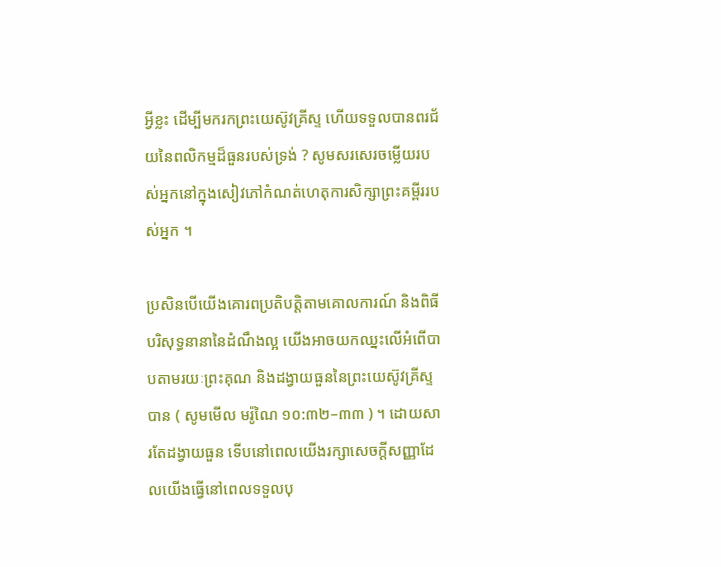អ្វីខ្លះ ដើម្បីមករកព្រះយេស៊ូវគ្រីស្ទ ហើយទទួលបានពរជ័យនៃពលិកម្មដ៏ធួនរបស់ទ្រង់ ? សូមសរសេរចម្លើយរបស់អ្នកនៅក្នុងសៀវភៅកំណត់ហេតុការសិក្សាព្រះគម្ពីររបស់អ្នក ។

ប្រសិនបើយើងគោរពប្រតិបត្តិតាមគោលការណ៍ និងពិធីបរិសុទ្ធនានានៃដំណឹងល្អ យើងអាចយកឈ្នះលើអំពើបាបតាមរយៈព្រះគុណ និងដង្វាយធួននៃព្រះយេស៊ូវគ្រីស្ទបាន ( សូមមើល មរ៉ូណៃ ១០:៣២–៣៣ ) ។ ដោយសារតែដង្វាយធួន ទើបនៅពេលយើងរក្សាសេចក្ដីសញ្ញាដែលយើងធ្វើនៅពេលទទួលបុ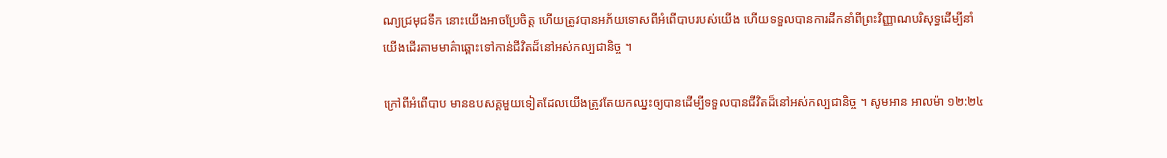ណ្យជ្រមុជទឹក នោះយើងអាចប្រែចិត្ត ហើយត្រូវបានអភ័យទោសពីអំពើបាបរបស់យើង ហើយទទួលបានការដឹកនាំពីព្រះវិញ្ញាណបរិសុទ្ធដើម្បីនាំយើងដើរតាមមាគ៌ាឆ្ពោះទៅកាន់ជីវិតដ៏នៅអស់កល្បជានិច្ច ។

ក្រៅពីអំពើបាប មានឧបសគ្គមួយទៀតដែលយើងត្រូវតែយកឈ្នះឲ្យបានដើម្បីទទួលបានជីវិតដ៏នៅអស់កល្បជានិច្ច ។ សូមអាន អាលម៉ា ១២:២៤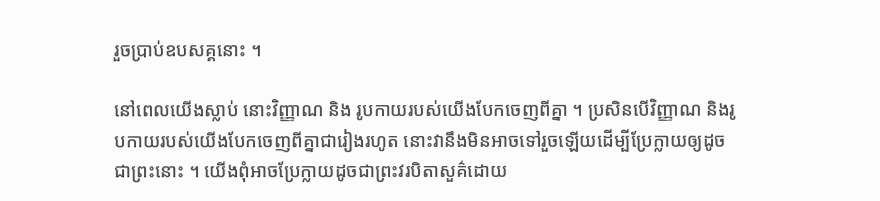រួចប្រាប់ឧបសគ្គនោះ ។

នៅពេលយើងស្លាប់ នោះវិញ្ញាណ និង រូបកាយរបស់យើងបែកចេញពីគ្នា ។ ប្រសិនបើវិញ្ញាណ និងរូបកាយរបស់យើងបែកចេញពីគ្នាជារៀងរហូត នោះវានឹងមិនអាចទៅរួចឡើយដើម្បីប្រែក្លាយឲ្យដូចជាព្រះនោះ ។ យើងពុំអាចប្រែក្លាយដូចជាព្រះវរបិតាសួគ៌ដោយ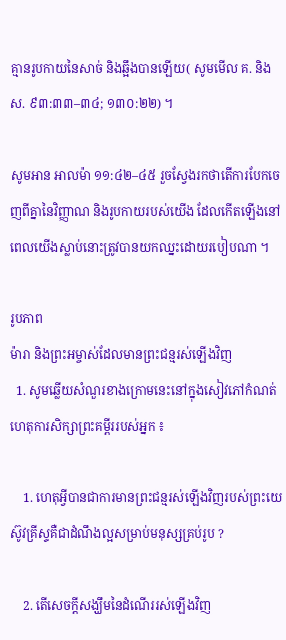គ្មានរូបកាយនៃសាច់ និងឆ្អឹងបានឡើយ( សូមមើល គ. និង ស. ៩៣:៣៣–៣៤; ១៣០:២២) ។

សូមអាន អាលម៉ា ១១:៤២–៤៥ រួចស្វែងរកថាតើការបែកចេញពីគ្នានៃវិញ្ញាណ និងរូបកាយរបស់យើង ដែលកើតឡើងនៅពេលយើងស្លាប់នោះត្រូវបានយកឈ្នះដោយរបៀបណា ។

រូបភាព
ម៉ារា និងព្រះអម្ចាស់ដែលមានព្រះជន្មរស់ឡើងវិញ
  1. សូមឆ្លើយសំណួរខាងក្រោមនេះនៅក្នុងសៀវភៅកំណត់ហេតុការសិក្សាព្រះគម្ពីររបស់អ្នក ៖

    1. ហេតុអ្វីបានជាការមានព្រះជន្មរស់ឡើងវិញរបស់ព្រះយេស៊ូវគ្រីស្ទគឺជាដំណឹងល្អសម្រាប់មនុស្សគ្រប់រូប ?

    2. តើសេចក្ដីសង្ឃឹមនៃដំណើររស់ឡើងវិញ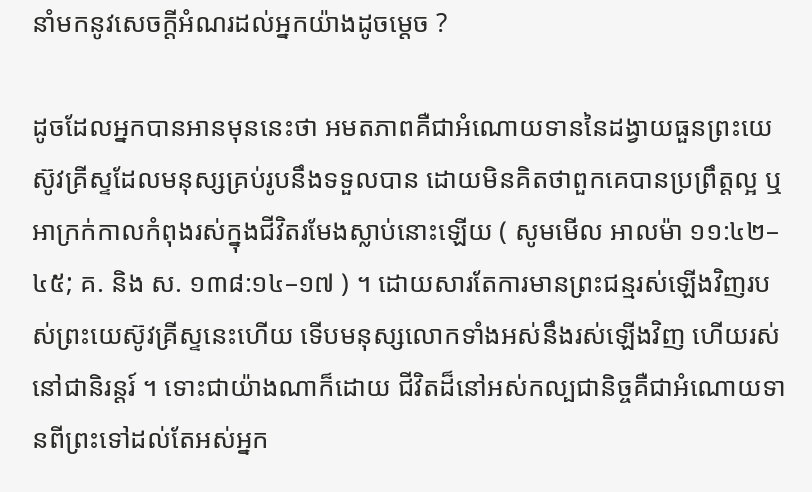នាំមកនូវសេចក្ដីអំណរដល់អ្នកយ៉ាងដូចម្ដេច ?

ដូចដែលអ្នកបានអានមុននេះថា អមតភាពគឺជាអំណោយទាននៃដង្វាយធួនព្រះយេស៊ូវគ្រីស្ទដែលមនុស្សគ្រប់រូបនឹងទទួលបាន ដោយមិនគិតថាពួកគេបានប្រព្រឹត្តល្អ ឬអាក្រក់កាលកំពុងរស់ក្នុងជីវិតរមែងស្លាប់នោះឡើយ ( សូមមើល អាលម៉ា ១១:៤២–៤៥; គ. និង ស. ១៣៨:១៤–១៧ ) ។ ដោយសារតែការមានព្រះជន្មរស់ឡើងវិញរបស់ព្រះយេស៊ូវគ្រីស្ទនេះហើយ ទើបមនុស្សលោកទាំងអស់នឹងរស់ឡើងវិញ ហើយរស់នៅជានិរន្តរ៍ ។ ទោះជាយ៉ាងណាក៏ដោយ ជីវិតដ៏នៅអស់កល្បជានិច្ចគឺជាអំណោយទានពីព្រះទៅដល់តែអស់អ្នក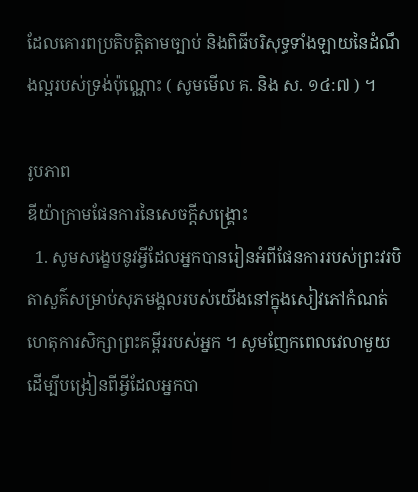ដែលគោរពប្រតិបត្តិតាមច្បាប់ និងពិធីបរិសុទ្ធទាំងឡាយនៃដំណឹងល្អរបស់ទ្រង់ប៉ុណ្ណោះ ( សូមមើល គ. និង ស. ១៤:៧ ) ។

រូបភាព
ឌីយ៉ាក្រាមផែនការនៃសេចក្ដីសង្គ្រោះ
  1. សូមសង្ខេបនូវអ្វីដែលអ្នកបានរៀនអំពីផែនការរបស់ព្រះវរបិតាសួគ៌សម្រាប់សុភមង្គលរបស់យើងនៅក្នុងសៀវភៅកំណត់ហេតុការសិក្សាព្រះគម្ពីររបស់អ្នក ។ សូមញែកពេលវេលាមួយ ដើម្បីបង្រៀនពីអ្វីដែលអ្នកបា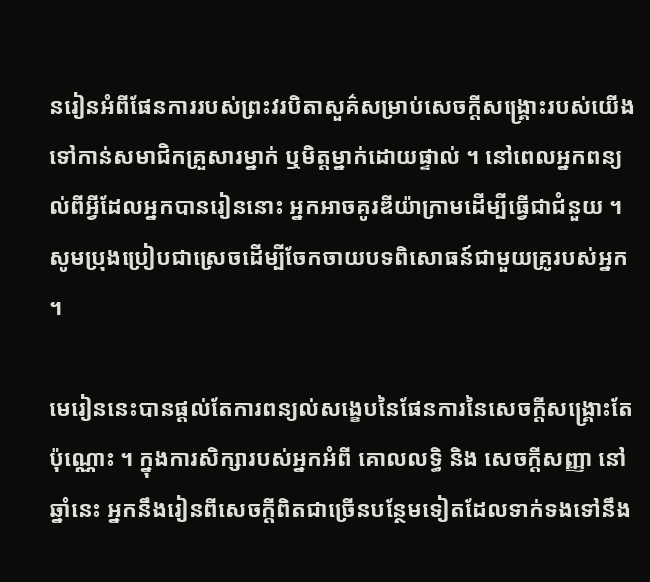នរៀនអំពីផែនការរបស់ព្រះវរបិតាសួគ៌សម្រាប់សេចក្ដីសង្គ្រោះរបស់យើង ទៅកាន់សមាជិកគ្រួសារម្នាក់ ឬមិត្តម្នាក់ដោយផ្ទាល់ ។ នៅពេលអ្នកពន្យល់ពីអ្វីដែលអ្នកបានរៀននោះ អ្នកអាចគូរឌីយ៉ាក្រាមដើម្បីធ្វើជាជំនួយ ។ សូមប្រុងប្រៀបជាស្រេចដើម្បីចែកចាយបទពិសោធន៍ជាមួយគ្រូរបស់អ្នក ។

មេរៀននេះបានផ្ដល់តែការពន្យល់សង្ខេបនៃផែនការនៃសេចក្ដីសង្គ្រោះតែប៉ុណ្ណោះ ។ ក្នុងការសិក្សារបស់អ្នកអំពី គោលលទ្ធិ និង សេចក្ដីសញ្ញា នៅឆ្នាំនេះ អ្នកនឹងរៀនពីសេចក្ដីពិតជាច្រើនបន្ថែមទៀតដែលទាក់ទងទៅនឹង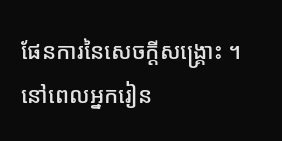ផែនការនៃសេចក្ដីសង្គ្រោះ ។ នៅពេលអ្នករៀន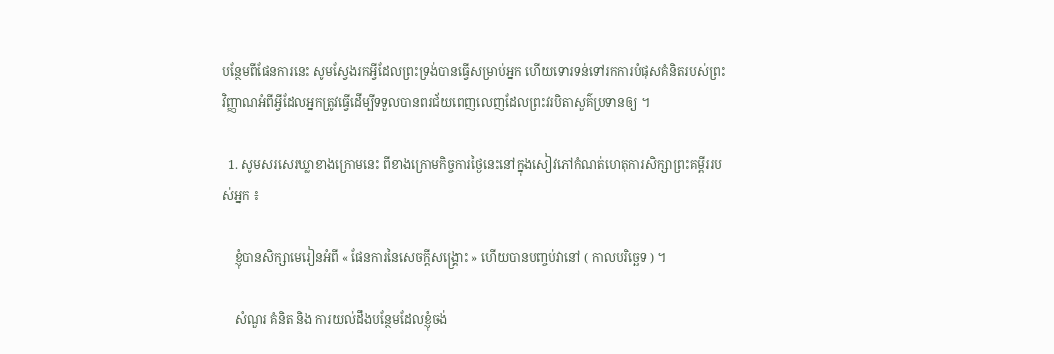បន្ថែមពីផែនការនេះ សូមស្វែងរកអ្វីដែលព្រះទ្រង់បានធ្វើសម្រាប់អ្នក ហើយទោរទន់ទៅរកការបំផុសគំនិតរបស់ព្រះវិញ្ញាណអំពីអ្វីដែលអ្នកត្រូវធ្វើដើម្បីទទួលបានពរជ័យពេញលេញដែលព្រះវរបិតាសួគ៌ប្រទានឲ្យ ។

  1. សូមសរសេរឃ្លាខាងក្រោមនេះ ពីខាងក្រោមកិច្ចការថ្ងៃនេះនៅក្នុងសៀវភៅកំណត់ហេតុការសិក្សាព្រះគម្ពីររបស់អ្នក ៖

    ខ្ញុំបានសិក្សាមេរៀនអំពី « ផែនការនៃសេចក្តីសង្គ្រោះ » ហើយបានបញ្ចប់វានៅ ( កាលបរិច្ឆេទ ) ។

    សំណួរ គំនិត និង ការយល់ដឹងបន្ថែមដែលខ្ញុំចង់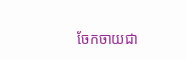ចែកចាយជា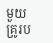មួយគ្រូរប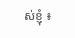ស់ខ្ញុំ ៖